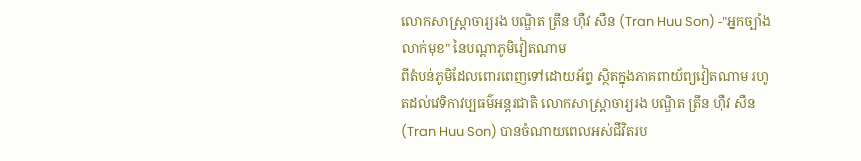លោកសាស្ត្រាចារ្យរង បណ្ឌិត ត្រឹន ហ៊ឺវ សឺន (Tran Huu Son) -"អ្នកច្បាំងលាក់មុខ" នៃបណ្ដាភូមិវៀតណាម
ពីតំបន់ភូមិដែលពោរពេញទៅដោយអ័ព្ទ ស្ថិតក្នុងភាគពាយ័ព្យវៀតណាម រហូតដល់វេទិកាវប្បធម៌អន្តរជាតិ លោកសាស្ត្រាចារ្យរង បណ្ឌិត ត្រឹន ហ៊ឺវ សឺន (Tran Huu Son) បានចំណាយពេលអស់ជីវិតរប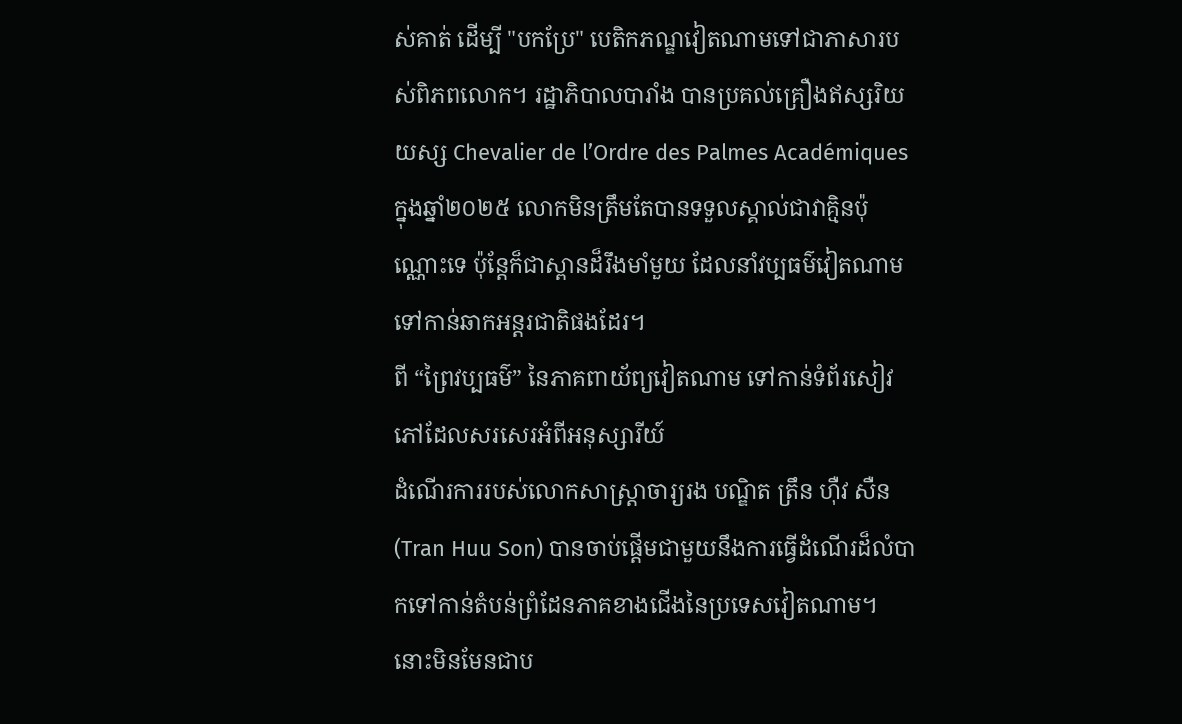ស់គាត់ ដើម្បី "បកប្រែ" បេតិកភណ្ឌវៀតណាមទៅជាភាសារបស់ពិភពលោក។ រដ្ឋាភិបាលបារាំង បានប្រគល់គ្រឿងឥស្សរិយយស្ស Chevalier de l’Ordre des Palmes Académiques ក្នុងឆ្នាំ២០២៥ លោកមិនត្រឹមតែបានទទួលស្គាល់ជាវាគ្មិនប៉ុណ្ណោះទេ ប៉ុន្តែក៏ជាស្ពានដ៏រឹងមាំមួយ ដែលនាំវប្បធម៌វៀតណាមទៅកាន់ឆាកអន្តរជាតិផងដែរ។
ពី “ព្រៃវប្បធម៌” នៃភាគពាយ័ព្យវៀតណាម ទៅកាន់ទំព័រសៀវភៅដែលសរសេរអំពីអនុស្សារីយ៍
ដំណើរការរបស់លោកសាស្ត្រាចារ្យរង បណ្ឌិត ត្រឹន ហ៊ឺវ សឺន (Tran Huu Son) បានចាប់ផ្តើមជាមួយនឹងការធ្វើដំណើរដ៏លំបាកទៅកាន់តំបន់ព្រំដែនភាគខាងជើងនៃប្រទេសវៀតណាម។ នោះមិនមែនជាប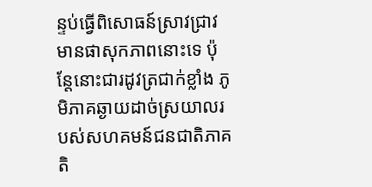ន្ទប់ធ្វើពិសោធន៍ស្រាវជ្រាវមានផាសុកភាពនោះទេ ប៉ុន្តែនោះជារដូវត្រជាក់ខ្លាំង ភូមិភាគឆ្ងាយដាច់ស្រយាលរបស់សហគមន៍ជនជាតិភាគតិ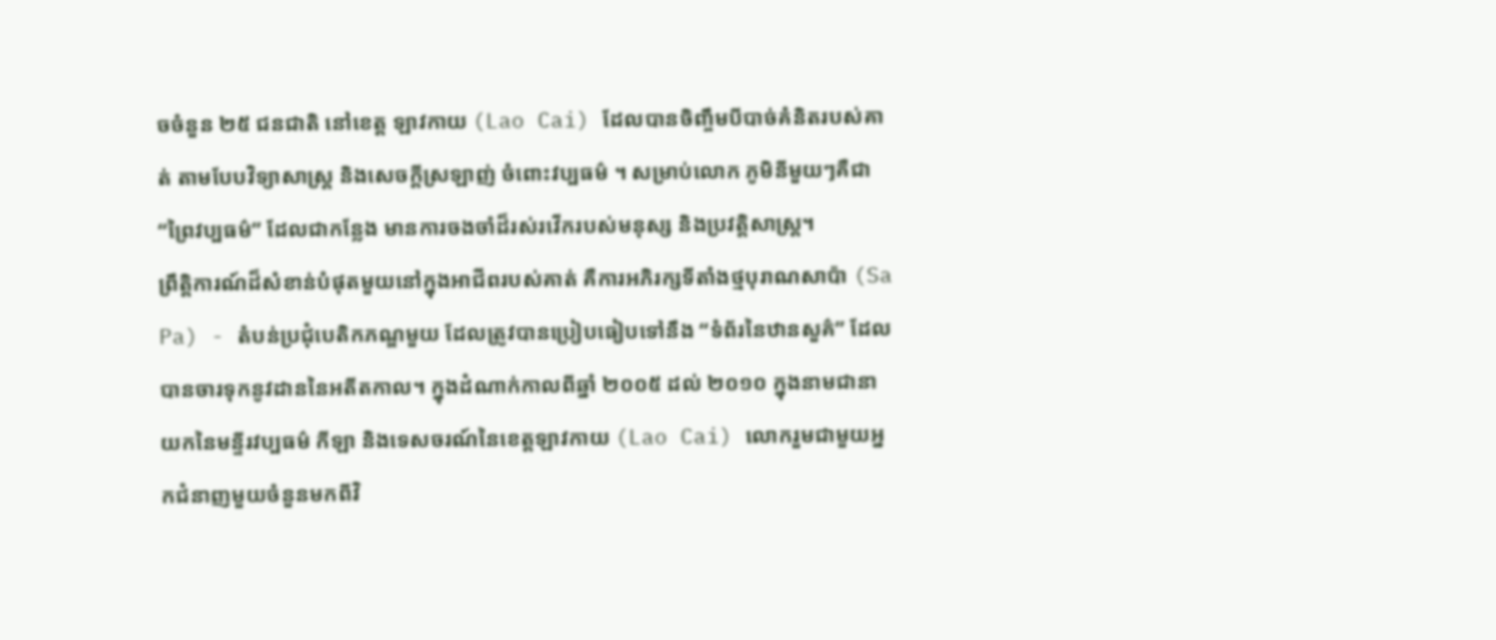ចចំនួន ២៥ ជនជាតិ នៅខេត្ត ឡាវកាយ (Lao Cai) ដែលបានចិញ្ចឹមបីបាច់គំនិតរបស់គាត់ តាមបែបវិទ្យាសាស្ត្រ និងសេចក្តីស្រឡាញ់ ចំពោះវប្បធម៌ ។ សម្រាប់លោក ភូមិនីមួយៗគឺជា “ព្រៃវប្បធម៌” ដែលជាកន្លែង មានការចងចាំដ៏រស់រវើករបស់មនុស្ស និងប្រវត្តិសាស្ត្រ។
ព្រឹត្តិការណ៍ដ៏សំខាន់បំផុតមួយនៅក្នុងអាជីពរបស់គាត់ គឺការអភិរក្សទីតាំងថ្មបុរាណសាប៉ា (Sa Pa) - តំបន់ប្រជុំបេតិកភណ្ឌមួយ ដែលត្រូវបានប្រៀបធៀបទៅនឹង “ទំព័រនៃឋានសួគ៌” ដែលបានចារទុកនូវដាននៃអតីតកាល។ ក្នុងដំណាក់កាលពីឆ្នាំ ២០០៥ ដល់ ២០១០ ក្នុងនាមជានាយកនៃមន្ទីរវប្បធម៌ កីឡា និងទេសចរណ៍នៃខេត្តឡាវកាយ (Lao Cai) លោករួមជាមួយអ្នកជំនាញមួយចំនួនមកពីវិ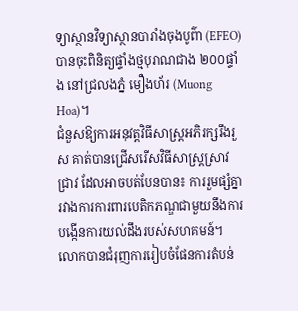ទ្យាស្ថានវិទ្យាស្ថានបារាំងចុងបូព៌ា (EFEO) បានចុះពិនិត្យផ្ទាំងថ្មបុរាណជាង ២០០ផ្ទាំង នៅជ្រលងភ្នំ មឿងហ័រ (Muong Hoa)។
ជំនួសឱ្យការអនុវត្តវិធីសាស្រ្តអភិរក្សរឹងរួស គាត់បានជ្រើសរើសវិធីសាស្រ្តស្រាវជ្រាវ ដែលអាចបត់បែនបាន៖ ការរួមផ្សំគ្នារវាងការការពារបេតិកភណ្ឌជាមួយនឹងការបង្កើនការយល់ដឹងរបស់សហគមន៍។ លោកបានជំរុញការរៀបចំផែនការតំបន់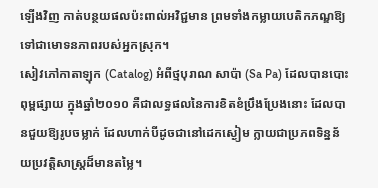ឡើងវិញ កាត់បន្ថយផលប៉ះពាល់អវិជ្ជមាន ព្រមទាំងកម្លាយបេតិកភណ្ឌឱ្យទៅជាមោទនភាពរបស់អ្នកស្រុក។
សៀវភៅកាតាឡុក (Catalog) អំពីថ្មបុរាណ សាប៉ា (Sa Pa) ដែលបានបោះពុម្ពផ្សាយ ក្នុងឆ្នាំ២០១០ គឺជាលទ្ធផលនៃការខិតខំប្រឹងប្រែងនោះ ដែលបានជួយឱ្យរូបចម្លាក់ ដែលហាក់បីដូចជានៅដេកស្ងៀម ក្លាយជាប្រភពទិន្នន័យប្រវត្តិសាស្ត្រដ៏មានតម្លៃ។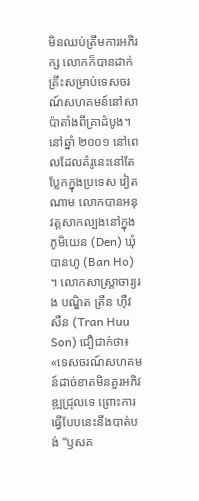មិនឈប់ត្រឹមការអភិរក្ស លោកក៏បានដាក់គ្រឹះសម្រាប់ទេសចរណ៍សហគមន៍នៅសាប៉ាតាំងពីគ្រាដំបូង។ នៅឆ្នាំ ២០០១ នៅពេលដែលគំរូនេះនៅតែប្លែកក្នុងប្រទេស វៀតណាម លោកបានអនុវត្តសាកល្បងនៅក្នុងភូមិយេន (Den) ឃុំបានហូ (Ban Ho) ។ លោកសាស្ត្រាចារ្យរង បណ្ឌិត ត្រឹន ហ៊ឺវ សឺន (Tran Huu Son) ជឿជាក់ថា៖ «ទេសចរណ៍សហគមន៍ដាច់ខាតមិនគួរអភិវឌ្ឍជ្រុលទេ ព្រោះការធ្វើបែបនេះនឹងបាត់បង់ “ឫសគ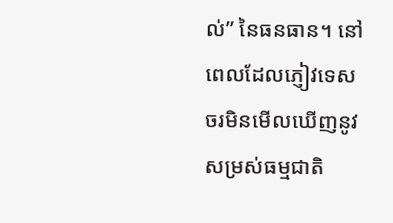ល់” នៃធនធាន។ នៅពេលដែលភ្ញៀវទេសចរមិនមើលឃើញនូវសម្រស់ធម្មជាតិ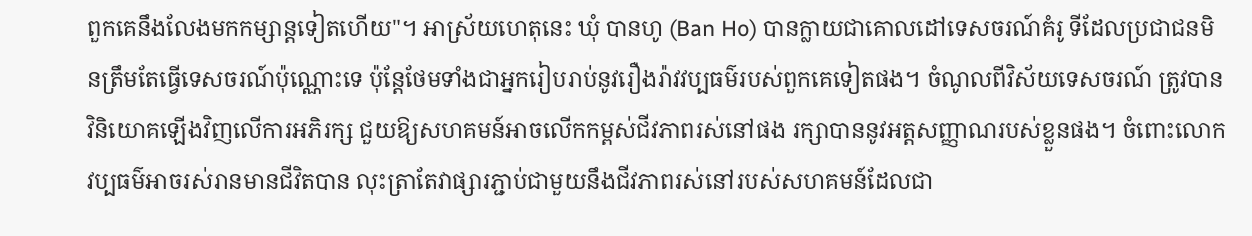ពួកគេនឹងលែងមកកម្សាន្តទៀតហើយ"។ អាស្រ័យហេតុនេះ ឃុំ បានហូ (Ban Ho) បានក្លាយជាគោលដៅទេសចរណ៍គំរូ ទីដែលប្រជាជនមិនត្រឹមតែធ្វើទេសចរណ៍ប៉ុណ្ណោះទេ ប៉ុន្តែថែមទាំងជាអ្នករៀបរាប់នូវរឿងរ៉ាវវប្បធម៌របស់ពួកគេទៀតផង។ ចំណូលពីវិស័យទេសចរណ៍ ត្រូវបានវិនិយោគឡើងវិញលើការអភិរក្ស ជួយឱ្យសហគមន៍អាចលើកកម្ពស់ជីវភាពរស់នៅផង រក្សាបាននូវអត្តសញ្ញាណរបស់ខ្លួនផង។ ចំពោះលោក វប្បធម៌អាចរស់រានមានជីវិតបាន លុះត្រាតែវាផ្សារភ្ជាប់ជាមួយនឹងជីវភាពរស់នៅរបស់សហគមន៍ដែលជា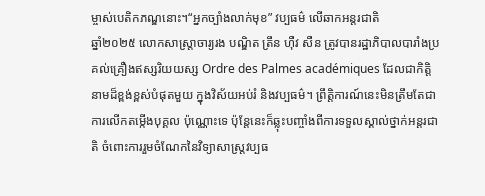ម្ចាស់បេតិកភណ្ឌនោះ។“អ្នកច្បាំងលាក់មុខ” វប្បធម៌ លើឆាកអន្តរជាតិ
ឆ្នាំ២០២៥ លោកសាស្ត្រាចារ្យរង បណ្ឌិត ត្រឹន ហ៊ឺវ សឺន ត្រូវបានរដ្ឋាភិបាលបារាំងប្រគល់គ្រឿងឥស្សរិយយស្ស Ordre des Palmes académiques ដែលជាកិត្តិនាមដ៏ខ្ពង់ខ្ពស់បំផុតមួយ ក្នុងវិស័យអប់រំ និងវប្បធម៌។ ព្រឹត្តិការណ៍នេះមិនត្រឹមតែជាការលើកតម្កើងបុគ្គល ប៉ុណ្ណោះទេ ប៉ុន្តែនេះក៏ឆ្លុះបញ្ចាំងពីការទទួលស្គាល់ថ្នាក់អន្តរជាតិ ចំពោះការរួមចំណែកនៃវិទ្យាសាស្ត្រវប្បធ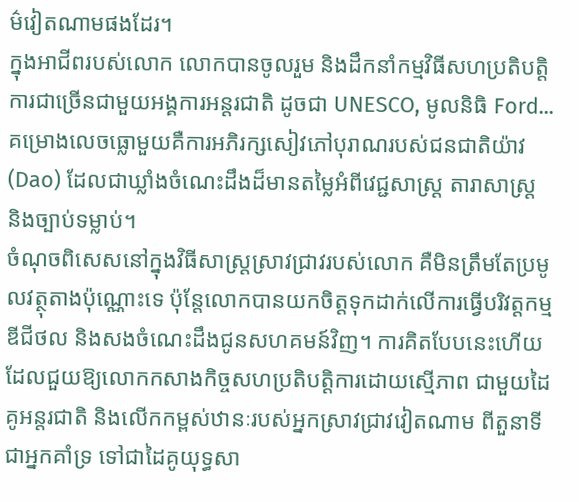ម៌វៀតណាមផងដែរ។
ក្នុងអាជីពរបស់លោក លោកបានចូលរួម និងដឹកនាំកម្មវិធីសហប្រតិបត្តិការជាច្រើនជាមួយអង្គការអន្តរជាតិ ដូចជា UNESCO, មូលនិធិ Ford... គម្រោងលេចធ្លោមួយគឺការអភិរក្សសៀវភៅបុរាណរបស់ជនជាតិយ៉ាវ (Dao) ដែលជាឃ្លាំងចំណេះដឹងដ៏មានតម្លៃអំពីវេជ្ជសាស្ត្រ តារាសាស្ត្រ និងច្បាប់ទម្លាប់។
ចំណុចពិសេសនៅក្នុងវិធីសាស្ត្រស្រាវជ្រាវរបស់លោក គឺមិនត្រឹមតែប្រមូលវត្ថុតាងប៉ុណ្ណោះទេ ប៉ុន្តែលោកបានយកចិត្តទុកដាក់លើការធ្វើបរិវត្តកម្មឌីជីថល និងសងចំណេះដឹងជូនសហគមន៍វិញ។ ការគិតបែបនេះហើយ ដែលជួយឱ្យលោកកសាងកិច្ចសហប្រតិបត្តិការដោយស្មើភាព ជាមួយដៃគូអន្តរជាតិ និងលើកកម្ពស់ឋានៈរបស់អ្នកស្រាវជ្រាវវៀតណាម ពីតួនាទីជាអ្នកគាំទ្រ ទៅជាដៃគូយុទ្ធសា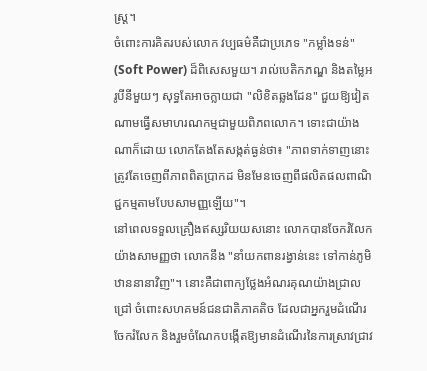ស្ត្រ។
ចំពោះការគិតរបស់លោក វប្បធម៌គឺជាប្រភេទ "កម្លាំងទន់" (Soft Power) ដ៏ពិសេសមួយ។ រាល់បេតិកភណ្ឌ និងតម្លៃអរូបីនីមួយៗ សុទ្ធតែអាចក្លាយជា "លិខិតឆ្លងដែន" ជួយឱ្យវៀតណាមធ្វើសមាហរណកម្មជាមួយពិភពលោក។ ទោះជាយ៉ាងណាក៏ដោយ លោកតែងតែសង្កត់ធ្ងន់ថា៖ "ភាពទាក់ទាញនោះត្រូវតែចេញពីភាពពិតប្រាកដ មិនមែនចេញពីផលិតផលពាណិជ្ជកម្មតាមបែបសាមញ្ញឡើយ"។
នៅពេលទទួលគ្រឿងឥស្សរិយយសនោះ លោកបានចែករំលែកយ៉ាងសាមញ្ញថា លោកនឹង "នាំយកពានរង្វាន់នេះ ទៅកាន់ភូមិឋាននានាវិញ"។ នោះគឺជាពាក្យថ្លែងអំណរគុណយ៉ាងជ្រាលជ្រៅ ចំពោះសហគមន៍ជនជាតិភាគតិច ដែលជាអ្នករួមដំណើរ ចែករំលែក និងរួមចំណែកបង្កើតឱ្យមានដំណើរនៃការស្រាវជ្រាវ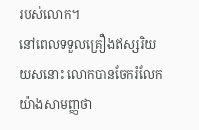របស់លោក។
នៅពេលទទួលគ្រឿងឥស្សរិយយសនោះ លោកបានចែករំលែកយ៉ាងសាមញ្ញថា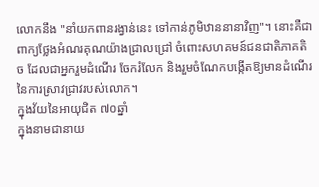លោកនឹង "នាំយកពានរង្វាន់នេះ ទៅកាន់ភូមិឋាននានាវិញ"។ នោះគឺជាពាក្យថ្លែងអំណរគុណយ៉ាងជ្រាលជ្រៅ ចំពោះសហគមន៍ជនជាតិភាគតិច ដែលជាអ្នករួមដំណើរ ចែករំលែក និងរួមចំណែកបង្កើតឱ្យមានដំណើរនៃការស្រាវជ្រាវរបស់លោក។
ក្នុងវ័យនៃអាយុជិត ៧០ឆ្នាំ
ក្នុងនាមជានាយ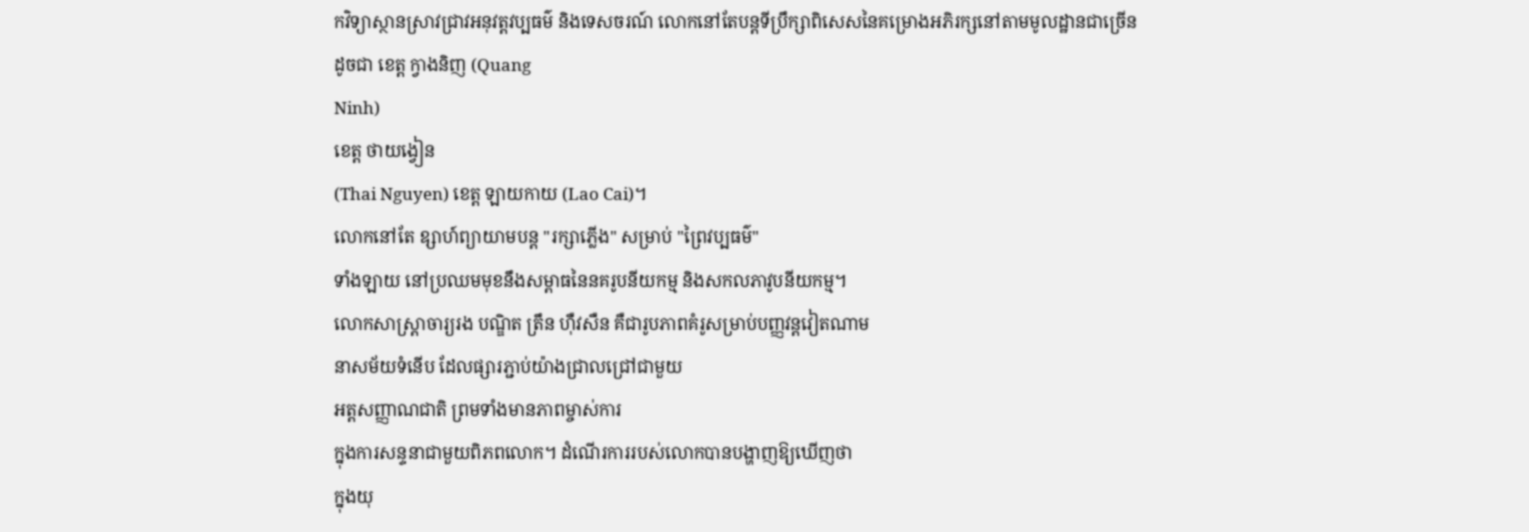កវិទ្យាស្ថានស្រាវជ្រាវអនុវត្តវប្បធម៌ និងទេសចរណ៍ លោកនៅតែបន្តទីប្រឹក្សាពិសេសនៃគម្រោងអភិរក្សនៅតាមមូលដ្ឋានជាច្រើន
ដូចជា ខេត្ត ក្វាងនិញ (Quang
Ninh)
ខេត្ត ថាយង្វៀន
(Thai Nguyen) ខេត្ត ឡាយកាយ (Lao Cai)។
លោកនៅតែ ឧ្សាហ៍ព្យាយាមបន្ត "រក្សាភ្លើង" សម្រាប់ "ព្រៃវប្បធម៌"
ទាំងឡាយ នៅប្រឈមមុខនឹងសម្ពាធនៃនគរូបនីយកម្ម និងសកលភាវូបនីយកម្ម។
លោកសាស្ត្រាចារ្យរង បណ្ឌិត ត្រឹន ហ៊ឺវសឺន គឺជារូបភាពគំរូសម្រាប់បញ្ញវន្តវៀតណាម
នាសម័យទំនើប ដែលផ្សារភ្ជាប់យ៉ាងជ្រាលជ្រៅជាមួយ
អត្តសញ្ញាណជាតិ ព្រមទាំងមានភាពម្ចាស់ការ
ក្នុងការសន្ទនាជាមួយពិភពលោក។ ដំណើរការរបស់លោកបានបង្ហាញឱ្យឃើញថា
ក្នុងយុ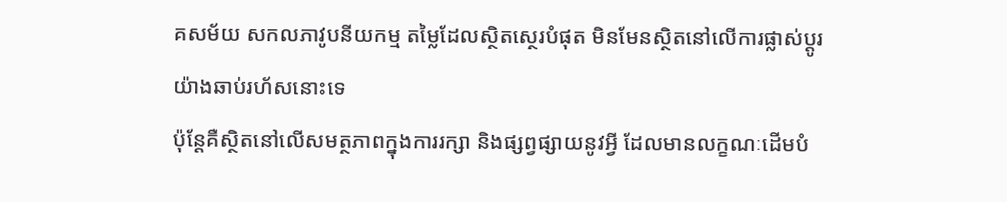គសម័យ សកលភាវូបនីយកម្ម តម្លៃដែលស្ថិតស្ថេរបំផុត មិនមែនស្ថិតនៅលើការផ្លាស់ប្តូរយ៉ាងឆាប់រហ័សនោះទេ
ប៉ុន្តែគឺស្ថិតនៅលើសមត្ថភាពក្នុងការរក្សា និងផ្សព្វផ្សាយនូវអ្វី ដែលមានលក្ខណៈដើមបំ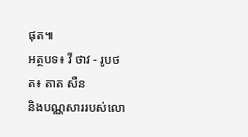ផុត៕
អត្ថបទ៖ វី ថាវ - រូបថត៖ តាត សឺន
និងបណ្ណសាររបស់លោ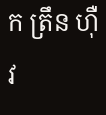ក ត្រឹន ហ៊ឺវ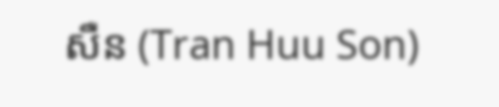សឺន (Tran Huu Son)